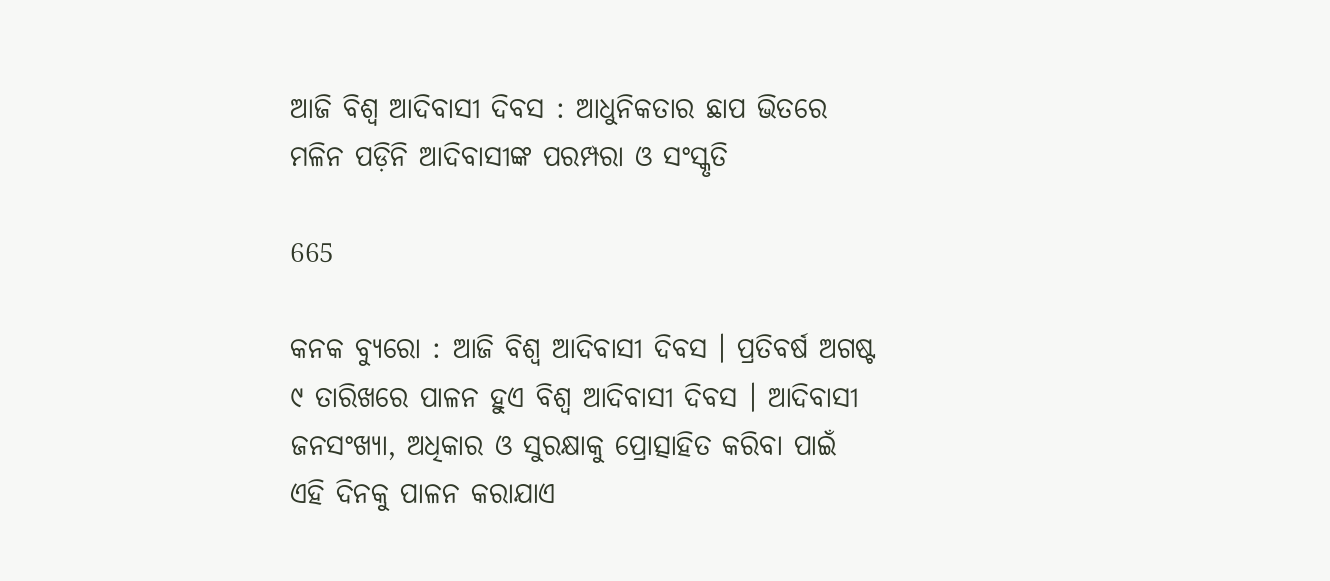ଆଜି ବିଶ୍ୱ ଆଦିବାସୀ ଦିବସ : ଆଧୁନିକତାର ଛାପ ଭିତରେ ମଳିନ ପଡ଼ିନି ଆଦିବାସୀଙ୍କ ପରମ୍ପରା ଓ ସଂସ୍କୃତି

665

କନକ ବ୍ୟୁରୋ : ଆଜି ବିଶ୍ୱ ଆଦିବାସୀ ଦିବସ । ପ୍ରତିବର୍ଷ ଅଗଷ୍ଟ ୯ ତାରିଖରେ ପାଳନ ହୁଏ ବିଶ୍ୱ ଆଦିବାସୀ ଦିବସ । ଆଦିବାସୀ ଜନସଂଖ୍ୟା, ଅଧିକାର ଓ ସୁରକ୍ଷାକୁ ପ୍ରୋତ୍ସାହିତ କରିବା ପାଇଁ ଏହି ଦିନକୁ ପାଳନ କରାଯାଏ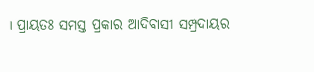। ପ୍ରାୟତଃ ସମସ୍ତ ପ୍ରକାର ଆଦିବାସୀ ସମ୍ପ୍ରଦାୟର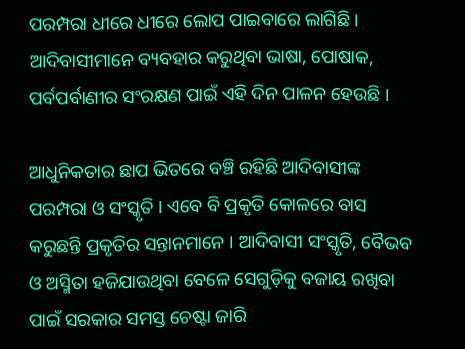ପରମ୍ପରା ଧୀରେ ଧୀରେ ଲୋପ ପାଇବାରେ ଲାଗିଛି । ଆଦିବାସୀମାନେ ବ୍ୟବହାର କରୁଥିବା ଭାଷା, ପୋଷାକ, ପର୍ବପର୍ବାଣୀର ସଂରକ୍ଷଣ ପାଇଁ ଏହି ଦିନ ପାଳନ ହେଉଛି ।

ଆଧୁନିକତାର ଛାପ ଭିତରେ ବଞ୍ଚି ରହିଛି ଆଦିବାସୀଙ୍କ ପରମ୍ପରା ଓ ସଂସ୍କୃତି । ଏବେ ବି ପ୍ରକୃତି କୋଳରେ ବାସ କରୁଛନ୍ତି ପ୍ରକୃତିର ସନ୍ତାନମାନେ । ଆଦିବାସୀ ସଂସ୍କୃତି, ବୈଭବ ଓ ଅସ୍ମିତା ହଜିଯାଉଥିବା ବେଳେ ସେଗୁଡ଼ିକୁ ବଜାୟ ରଖିବା ପାଇଁ ସରକାର ସମସ୍ତ ଚେଷ୍ଟା ଜାରି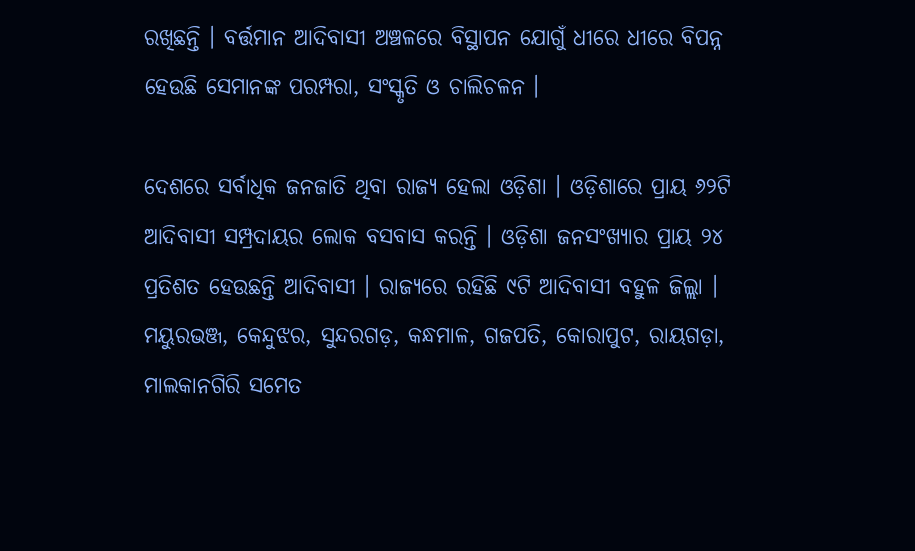ରଖିଛନ୍ତି । ବର୍ତ୍ତମାନ ଆଦିବାସୀ ଅଞ୍ଚଳରେ ବିସ୍ଥାପନ ଯୋଗୁଁ ଧୀରେ ଧୀରେ ବିପନ୍ନ ହେଉଛି ସେମାନଙ୍କ ପରମ୍ପରା, ସଂସ୍କୃତି ଓ ଚାଲିଚଳନ ।

ଦେଶରେ ସର୍ବାଧିକ ଜନଜାତି ଥିବା ରାଜ୍ୟ ହେଲା ଓଡ଼ିଶା । ଓଡ଼ିଶାରେ ପ୍ରାୟ ୬୨ଟି ଆଦିବାସୀ ସମ୍ପ୍ରଦାୟର ଲୋକ ବସବାସ କରନ୍ତି । ଓଡ଼ିଶା ଜନସଂଖ୍ୟାର ପ୍ରାୟ ୨୪ ପ୍ରତିଶତ ହେଉଛନ୍ତି ଆଦିବାସୀ । ରାଜ୍ୟରେ ରହିଛି ୯ଟି ଆଦିବାସୀ ବହୁଳ ଜିଲ୍ଲା । ମୟୁରଭଞ୍ଜ, କେନ୍ଦୁଝର, ସୁନ୍ଦରଗଡ଼, କନ୍ଧମାଳ, ଗଜପତି, କୋରାପୁଟ, ରାୟଗଡ଼ା, ମାଲକାନଗିରି ସମେତ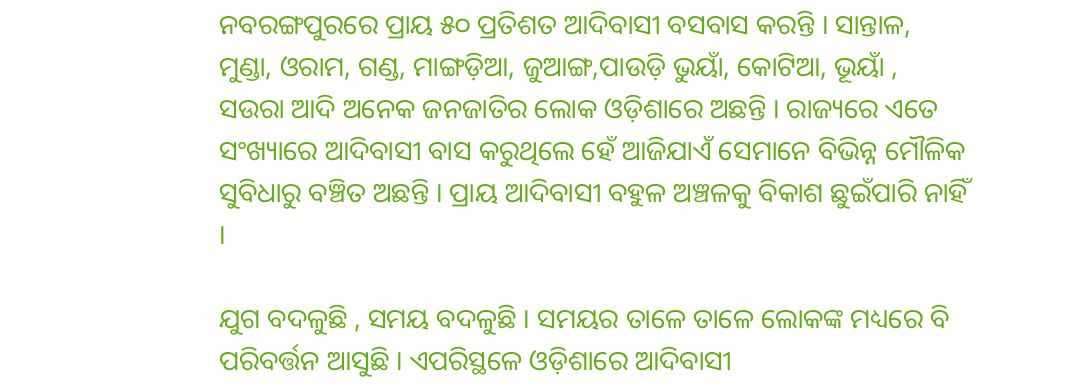ନବରଙ୍ଗପୁରରେ ପ୍ରାୟ ୫୦ ପ୍ରତିଶତ ଆଦିବାସୀ ବସବାସ କରନ୍ତି । ସାନ୍ତାଳ, ମୁଣ୍ଡା, ଓରାମ, ଗଣ୍ଡ, ମାଙ୍ଗଡ଼ିଆ, ଜୁଆଙ୍ଗ,ପାଉଡ଼ି ଭୁୟାଁ, କୋଟିଆ, ଭୂୟାଁ , ସଉରା ଆଦି ଅନେକ ଜନଜାତିର ଲୋକ ଓଡ଼ିଶାରେ ଅଛନ୍ତି । ରାଜ୍ୟରେ ଏତେ ସଂଖ୍ୟାରେ ଆଦିବାସୀ ବାସ କରୁଥିଲେ ହେଁ ଆଜିଯାଏଁ ସେମାନେ ବିଭିନ୍ନ ମୌଳିକ ସୁବିଧାରୁ ବଞ୍ଚିତ ଅଛନ୍ତି । ପ୍ରାୟ ଆଦିବାସୀ ବହୁଳ ଅଞ୍ଚଳକୁ ବିକାଶ ଛୁଇଁପାରି ନାହିଁ ।

ଯୁଗ ବଦଳୁଛି , ସମୟ ବଦଳୁଛି । ସମୟର ତାଳେ ତାଳେ ଲୋକଙ୍କ ମଧ୍ୟରେ ବି ପରିବର୍ତ୍ତନ ଆସୁଛି । ଏପରିସ୍ଥଳେ ଓଡ଼ିଶାରେ ଆଦିବାସୀ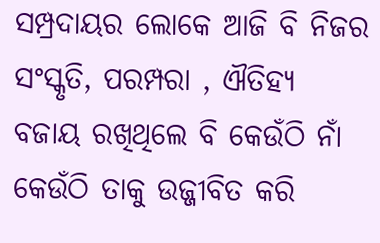ସମ୍ପ୍ରଦାୟର ଲୋକେ ଆଜି ବି ନିଜର ସଂସ୍କୃତି, ପରମ୍ପରା , ଐତିହ୍ୟ ବଜାୟ ରଖିଥିଲେ ବି କେଉଁଠି ନାଁ କେଉଁଠି ତାକୁ ଉଜ୍ଜୀବିତ କରି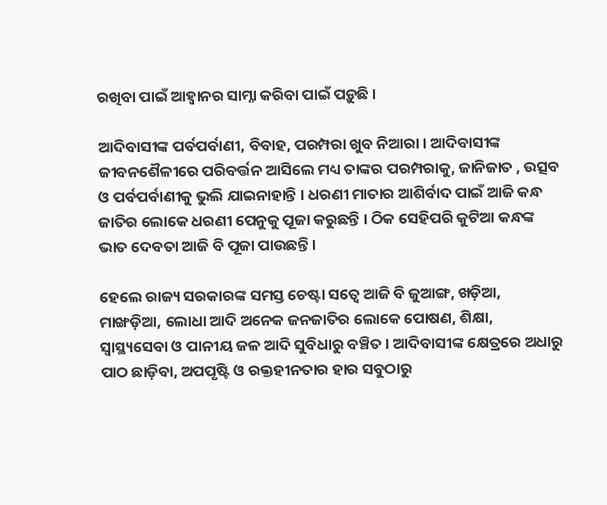ରଖିବା ପାଇଁ ଆହ୍ୱାନର ସାମ୍ନା କରିବା ପାଇଁ ପଡ଼ୁଛି ।

ଆଦିବାସୀଙ୍କ ପର୍ବପର୍ବାଣୀ, ବିବାହ, ପରମ୍ପରା ଖୁବ ନିଆରା । ଆଦିବାସୀଙ୍କ ଜୀବନଶୈଳୀରେ ପରିବର୍ତ୍ତନ ଆସିଲେ ମଧ୍ୟ ତାଙ୍କର ପରମ୍ପରାକୁ, ଜାନିଜାତ , ଉତ୍ସବ ଓ ପର୍ବପର୍ବାଣୀକୁ ଭୁଲି ଯାଇନାହାନ୍ତି । ଧରଣୀ ମାତାର ଆଶିର୍ବାଦ ପାଇଁ ଆଜି କନ୍ଧ ଜାତିର ଲୋକେ ଧରଣୀ ପେନୁକୁ ପୂଜା କରୁଛନ୍ତି । ଠିକ ସେହିପରି କୁଟିଆ କନ୍ଧଙ୍କ ଭାତ ଦେବତା ଆଜି ବି ପୂଜା ପାଉଛନ୍ତି ।

ହେଲେ ରାଜ୍ୟ ସରକାରଙ୍କ ସମସ୍ତ ଚେଷ୍ଟା ସତ୍ୱେ ଆଜି ବି ଜୁଆଙ୍ଗ, ଖଡ଼ିଆ, ମାଙ୍ଖଡ଼ିଆ, ଲୋଧା ଆଦି ଅନେକ ଜନଜାତିର ଲୋକେ ପୋଷଣ, ଶିକ୍ଷା, ସ୍ୱାସ୍ଥ୍ୟସେବା ଓ ପାନୀୟ ଜଳ ଆଦି ସୁବିଧାରୁ ବଞ୍ଚିତ । ଆଦିବାସୀଙ୍କ କ୍ଷେତ୍ରରେ ଅଧାରୁ ପାଠ ଛାଡ଼ିବା, ଅପପୃଷ୍ଟି ଓ ରକ୍ତହୀନତାର ହାର ସବୁଠାରୁ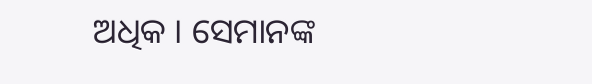ଅଧିକ । ସେମାନଙ୍କ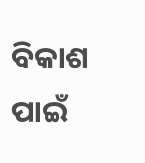ବିକାଶ ପାଇଁ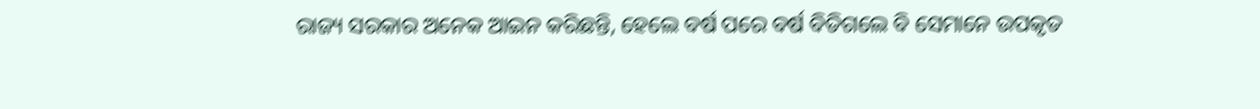ରାଜ୍ୟ ସରକାର ଅନେକ ଆଇନ କରିଛନ୍ତି, ହେଲେ ବର୍ଷ ପରେ ବର୍ଷ ବିତିଗଲେ ବି ସେମାନେ ଉପକୃତ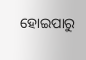ହୋଇପାରୁ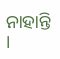ନାହାନ୍ତି ।